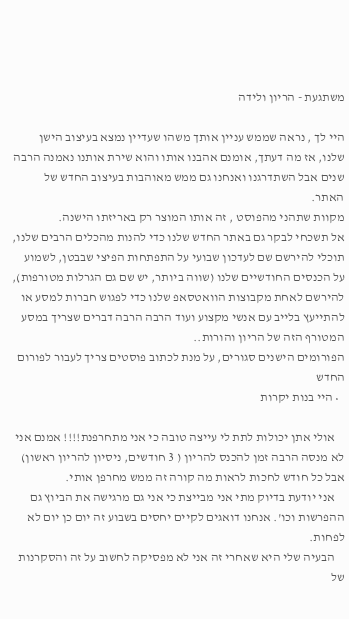משתגעת - הריון ולידה

היי לך , נראה שממש עניין אותך משהו שעדיין נמצא בעיצוב הישן שלנו, אז מה דעתך, אומנם אהבנו אותו והוא שירת אותנו נאמנה הרבה שנים אבל השתדרגנו ואנחנו גם ממש מאוהבות בעיצוב החדש של האתר.
מקוות שתהני מהפוסט , זה אותו המוצר רק באריזתו הישנה.
אל תשכחי לבקר גם באתר החדש שלנו כדי להנות מהכלים הרבים שלנו, תוכלי להירשם שם לעדכון שבועי על התפתחות הפיצי שבבטן, לשמוע על הכנסים החודשיים שלנו (שווה ביותר, יש שם גם הגרלות מטורפות), להירשם לאחת מקבוצות הוואטסאפ שלנו כדי לפגוש חברות למסע או להתייעץ בלייב עם אנשי מקצוע ועוד הרבה הרבה דברים שצריך במסע המטורף הזה של הריון והורות..
הפורומים הישנים סגורים, על מנת לכתוב פוסטים צריך לעבור לפורום החדש
  • היי בנות יקרות

    אולי אתן יכולות לתת לי עייצה טובה כי אני מתחרפנת!!!! אמנם אני לא מנסה הרבה זמן להכנס להריון ( 3 חודשים, ניסיון להריון ראשון) אבל כל חודש לחכות לראות מה קורה זה ממש מחרפן אותי.
    אני יודעת בדיוק מתי אני מבייצת כי אני גם מרגישה את הביוץ גם ההפרשות וכו'. אנחנו דואגים לקיים יחסים בשבוע זה יום כן יום לא לפחות.
    הבעיה שלי היא שאחרי זה אני לא מפסיקה לחשוב על זה והסקרנות של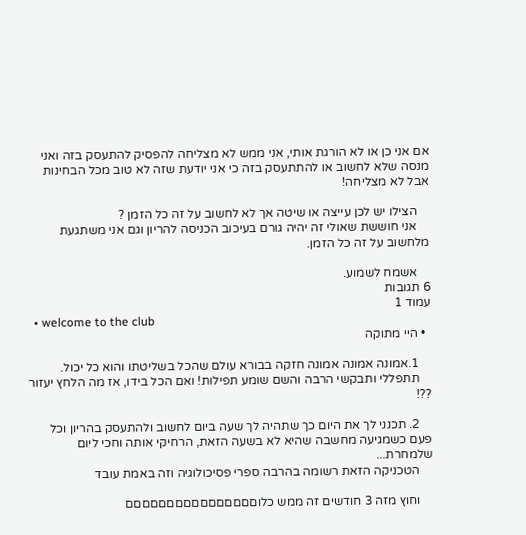אם אני כן או לא הורגת אותי, אני ממש לא מצליחה להפסיק להתעסק בזה ואני מנסה שלא לחשוב או להתתעסק בזה כי אני יודעת שזה לא טוב מכל הבחינות אבל לא מצליחה!

    הצילו יש לכן עייצה או שיטה אך לא לחשוב על זה כל הזמן ?
    אני חוששת שאולי זה יהיה גורם בעיכוב הכניסה להריון וגם אני משתגעת מלחשוב על זה כל הזמן.

    אשמח לשמוע.
6 תגובות
עמוד 1
  • welcome to the club
  • היי מתוקה

    1.אמונה אמונה אמונה חזקה בבורא עולם שהכל בשליטתו והוא כל יכול.
    תתפללי ותבקשי הרבה והשם שומע תפילות! ואם הכל בידו, אז מה הלחץ יעזור ??!

    2. תכנני לך את היום כך שתהיה לך שעה ביום לחשוב ולהתעסק בהריון וכל פעם כשמגיעה מחשבה שהיא לא בשעה הזאת, הרחיקי אותה וחכי ליום שלמחרת...
    הטכניקה הזאת רשומה בהרבה ספרי פסיכולוגיה וזה באמת עובד

    וחוץ מזה 3 חודשים זה ממש כלוםםםםםםםםםםםםםםםם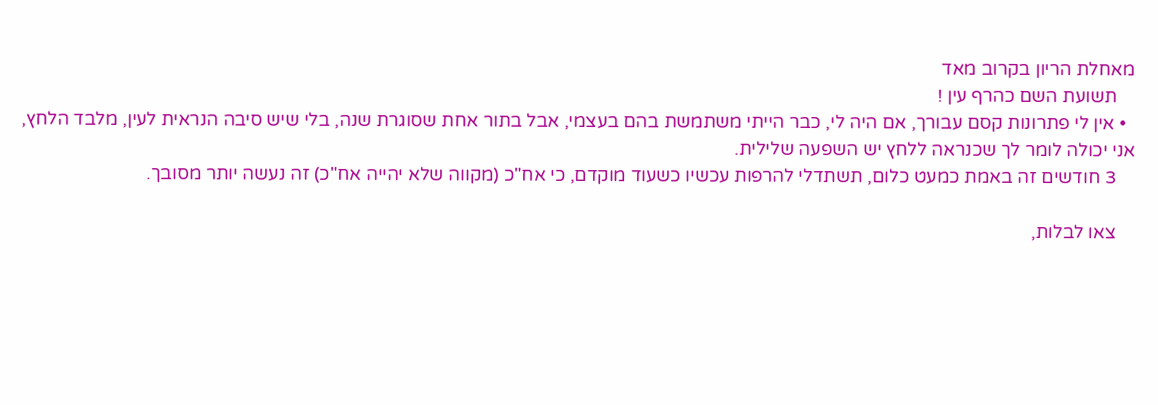מאחלת הריון בקרוב מאד
    תשועת השם כהרף עין !
  • אין לי פתרונות קסם עבורך, אם היה לי, כבר הייתי משתמשת בהם בעצמי, אבל בתור אחת שסוגרת שנה, בלי שיש סיבה הנראית לעין, מלבד הלחץ, אני יכולה לומר לך שכנראה ללחץ יש השפעה שלילית.
    3 חודשים זה באמת כמעט כלום, תשתדלי להרפות עכשיו כשעוד מוקדם, כי אח"כ (מקווה שלא יהייה אח"כ) זה נעשה יותר מסובך.

    צאו לבלות,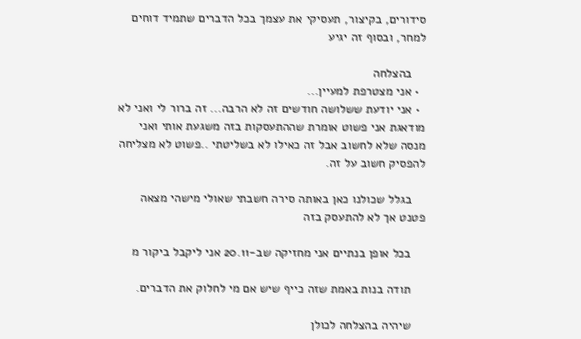סידורים, בקיצור, תעסיקי את עצמך בכל הדברים שתמיד דוחים למחר, ובסוף זה יגיע

    בהצלחה
  • אני מצטרפת למעיין...
  • אני יודעת ששלושה חודשים זה לא הרבה... זה ברור לי ואני לא מודאגת אני פשוט אומרת שההתעסקות בזה משגעת אותי ואני מנסה שלא לחשוב אבל זה כאילו לא בשליטתי ..פשוט לא מצליחה להפסיק חשוב על זה.

    בגלל שכולנו כאן באותה סירה חשבתי שאולי מישהי מצאה פטנט אך לא להתעסק בזה

    בכל אופן בנתיים אני מחזיקה שב-20.11 אני ליקבל ביקור מ

    תודה בנות באמת שזה כייף שיש אם מי לחלוק את הדברים.

    שיהיה בהצלחה לכולן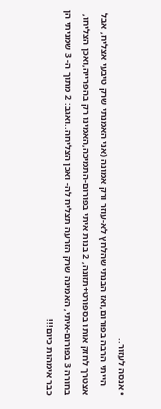• אנסה לעזור..
    הייתי הרבה בפורום,ואז הבנתי שהלחץ לא-עוזר ורק אמונה (אני האמנתי שרק טיבעי אצליח, אבל אצטרך לחזק אותו בספורט+תזונה, 2 בנות איתי בפורום-התמיכה,האמינו רק בהפרייה,ואכן הצליחו, בחורה 3 בפורום-איתי, האמינה שרק הזרעה תצליח לה- ואכן הצליחה..ואגב: 2 מתוך ה- 3 שמניתי הן כבר אימהות כיום!!!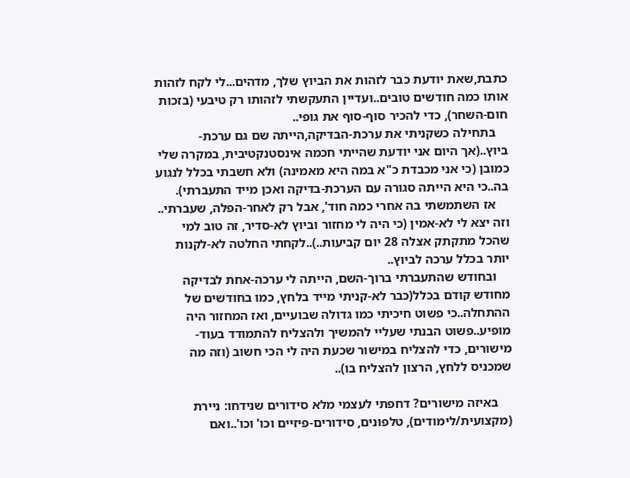כתבת,שאת יודעת כבר לזהות את הביוץ שלך, מדהים...לי לקח לזהות אותו כמה חודשים טובים..ועדיין התעקשתי לזהותו רק טיבעי (בזכות חום-השחר), כדי להכיר סוף-סוף את גופי..
    בתחילה כשקניתי את ערכת-הבדיקה,הייתה שם גם ערכת-ביוץ..(אך היום אני יודעת שהייתי חכמה אינסטנקטיבית, במקרה שלי כמובן (כי אני מכבדת כ"א במה היא מאמינה) ולא חשבתי בכלל לנגוע בה..כי היא הייתה סגורה עם הערכת-בדיקה ואכן מייד התעברתי).
    אז השתמשתי בה אחרי כמה חוד', אבל רק לאחר-הפלה, שעברתי.. וזה יצא לי לא-אמין (כי היה לי מחזור וביוץ לא-סדיר, זה טוב למי שהכל מתקתק אצלה 28 יום קביעות..)..לקחתי החלטה לא-לקנות יותר בכלל ערכה לביוץ..
    ובחודש שהתעברתי ברוך-השם, הייתה לי ערכה-אחת לבדיקה מחודש קודם בכלל(כבר לא-קניתי מייד בלחץ, כמו בחודשים של ההתחלה..כי פשוט חיכיתי כמו גדולה שבועיים, ואז המחזור היה מופיע..פשוט הבנתי שעליי להמשיך ולהצליח להתמודד בעוד-מישורים, כדי להצליח במישור שכעת היה לי הכי חשוב (וזה מה שמכניס ללחץ, הרצון להצליח בו)..

    באיזה מישורים? דחפתי לעצמי מלא סידורים שנידחו: ניירת (מקצועית/לימודים), טלפונים, סידורים-פיזיים וכו' וכו'..ואם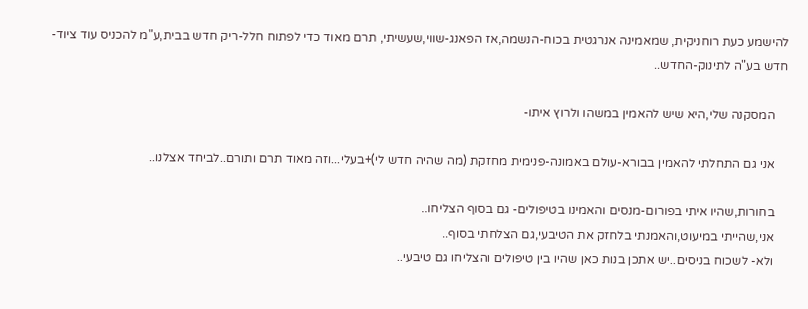להישמע כעת רוחניקית, שמאמינה אנרגטית בכוח-הנשמה,אז הפאנג-שווי,שעשיתי, תרם מאוד כדי לפתוח חלל-ריק חדש בבית,ע"מ להכניס עוד ציוד-חדש בע"ה לתינוק-החדש..

    המסקנה שלי,היא שיש להאמין במשהו ולרוץ איתו-

    אני גם התחלתי להאמין בבורא-עולם באמונה-פנימית מחזקת (מה שהיה חדש לי)+בעלי...וזה מאוד תרם ותורם..לביחד אצלנו..

    בחורות,שהיו איתי בפורום-מנסים והאמינו בטיפולים- גם בסוף הצליחו..
    אני,שהייתי במיעוט,והאמנתי בלחזק את הטיבעי,גם הצלחתי בסוף..
    ולא- לשכוח בניסים..יש אתכן בנות כאן שהיו בין טיפולים והצליחו גם טיבעי..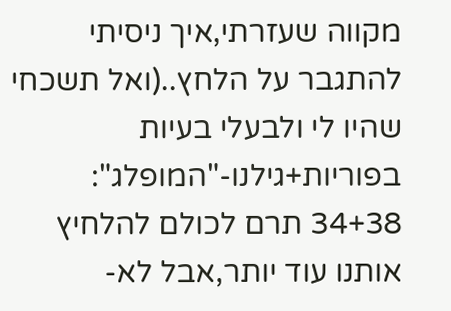מקווה שעזרתי,איך ניסיתי להתגבר על הלחץ..(ואל תשכחי שהיו לי ולבעלי בעיות בפוריות+גילנו-"המופלג": 34+38 תרם לכולם להלחיץ אותנו עוד יותר,אבל לא-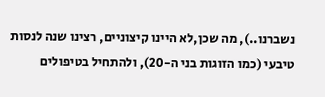נשברנו..), מה שכן,לא היינו קיצוניים, רצינו שנה לנסות טיבעי (כמו הזוגות בני ה-20), ולהתחיל בטיפולים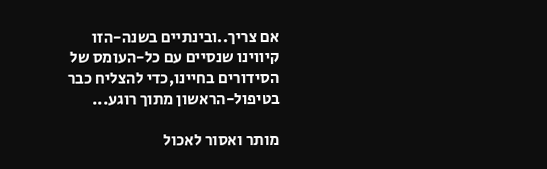אם צריך..ובינתיים בשנה-הזו קיווינו שנסיים עם כל-העומס של הסידורים בחיינו,כדי להצליח כבר בטיפול-הראשון מתוך רוגע...

מותר ואסור לאכול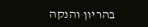בהריון והנקה